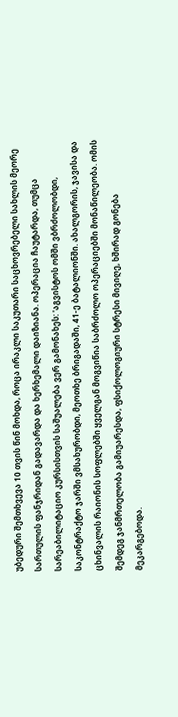უბედური შემთხვევა 10 თვის წინ მოხდა, როცა ირაკლი საკუთარი საცხოვრებელი სახლის მეორე სართულის ფანჯრიდან გადავარდა და ხერხემალი დაიზიანა. ოპერაცია ჩაუტარდა, თუმცა სარეაბილიტაციო კურსისთვის საშუალება ვერ გამონახეს: 'აგვისტოს ომში ვბრძოლობდი, საკონტრაქტო ჯარში ვმსახურობდი, მეოთხე ბრიგადაში, 41-ე ბატალიონში. ახალგორის, ჯავისა და ცხინვალის რაიონის სოფლებში ყველგან მოგვიწია საბრძოლო ოპერაციებში მონაწილეობა. ომის შემდეგ ჯანმრთელობა გამიუარესდა, ფსიქოლოგიური სტრესი მივიღე, ხშირად გონება მეკარგებოდა.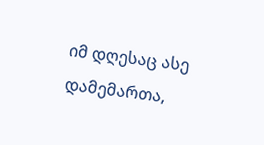იმ დღესაც ასე დამემართა,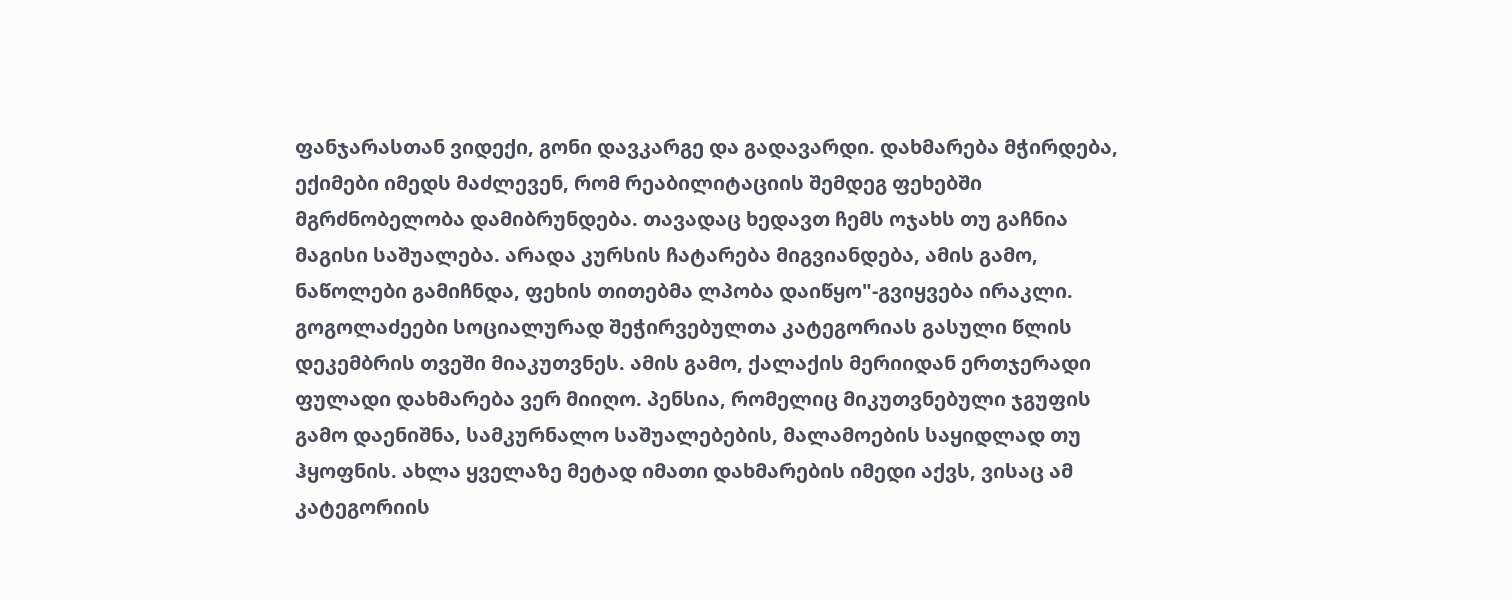ფანჯარასთან ვიდექი, გონი დავკარგე და გადავარდი. დახმარება მჭირდება, ექიმები იმედს მაძლევენ, რომ რეაბილიტაციის შემდეგ ფეხებში მგრძნობელობა დამიბრუნდება. თავადაც ხედავთ ჩემს ოჯახს თუ გაჩნია მაგისი საშუალება. არადა კურსის ჩატარება მიგვიანდება, ამის გამო, ნაწოლები გამიჩნდა, ფეხის თითებმა ლპობა დაიწყო"-გვიყვება ირაკლი.
გოგოლაძეები სოციალურად შეჭირვებულთა კატეგორიას გასული წლის დეკემბრის თვეში მიაკუთვნეს. ამის გამო, ქალაქის მერიიდან ერთჯერადი ფულადი დახმარება ვერ მიიღო. პენსია, რომელიც მიკუთვნებული ჯგუფის გამო დაენიშნა, სამკურნალო საშუალებების, მალამოების საყიდლად თუ ჰყოფნის. ახლა ყველაზე მეტად იმათი დახმარების იმედი აქვს, ვისაც ამ კატეგორიის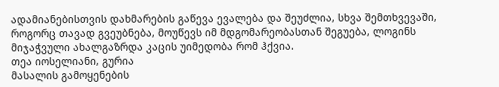ადამიანებისთვის დახმარების გაწევა ევალება და შეუძლია, სხვა შემთხვევაში, როგორც თავად გვეუბნება, მოუწევს იმ მდგომარეობასთან შეგუება, ლოგინს მიჯაჭვული ახალგაზრდა კაცის უიმედობა რომ ჰქვია.
თეა იოსელიანი, გურია
მასალის გამოყენების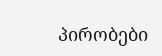პირობები